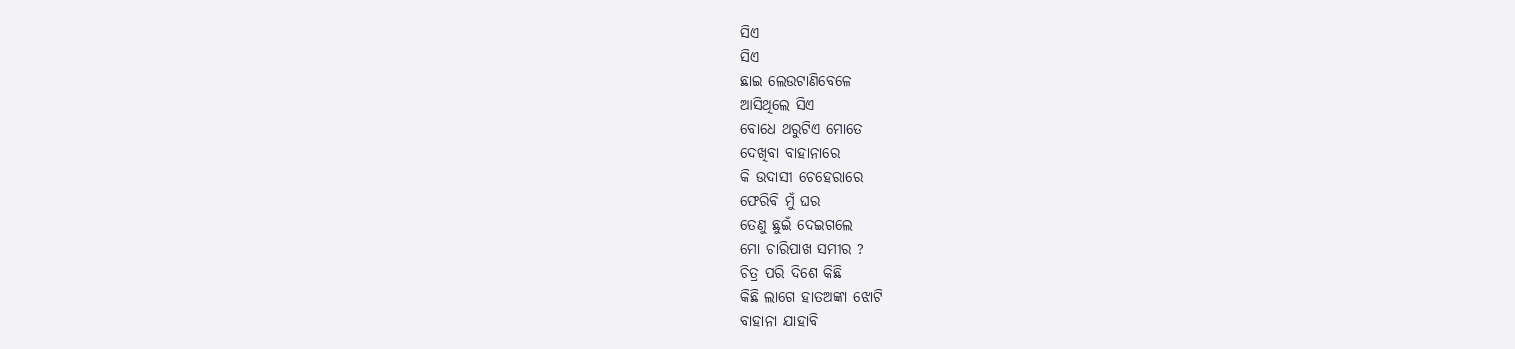ସିଏ
ସିଏ
ଛାଇ ଲେଉଟାଣିବେଳେ
ଆସିଥିଲେ ସିଏ
ବୋଧେ ଥରୁଟିଏ ମୋତେ
ଦେଖିବା ବାହାନାରେ
କି ଉଦାସୀ ଚେହେରାରେ
ଫେରିବି ମୁଁ ଘର
ତେଣୁ ଛୁଇଁ ଦେଇଗଲେ
ମୋ ଚାରିପାଖ ସମୀର ?
ଚିତ୍ର ପରି ଦିଶେ କିଛି
କିଛି ଲାଗେ ହାତଅଙ୍କା ଝୋଟି
ବାହାନା ଯାହାବି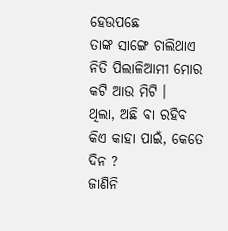ହେଉପଛେ
ତାଙ୍କ ସାଙ୍ଗେ ଚାଲିଥାଏ
ନିତି ପିଲାଳିଆମୀ ମୋର
କଟି ଆଉ ମିଟି ।
ଥିଲା, ଅଛି ବା ରହିବ
କିଏ କାହା ପାଇଁ, କେତେ ଦିନ ?
ଜାଣିନି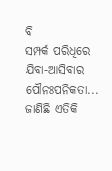ବି
ସମ୍ପର୍କ ପରିଧିରେ ଯିବା-ଆସିବାର
ପୌନଃପନିକତା...
ଜାଣିଛି ଏତିକି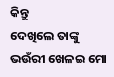କିନ୍ତୁ
ଦେଖିଲେ ତାଙ୍କୁ
ଭଉଁରୀ ଖେଳଇ ମୋ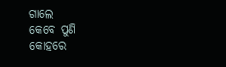ଗାଲେ
କେବେ ପୁଣି
କୋହରେ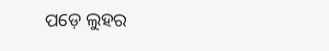ପଡ଼େ ଲୁହର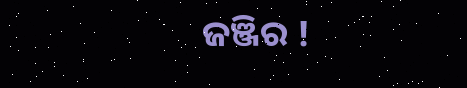ଜଞ୍ଜିର !